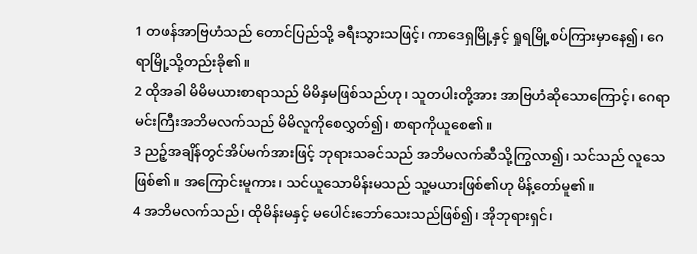1 တဖန်အာဗြဟံသည် တောင်ပြည်သို့ ခရီးသွားသဖြင့်၊ ကာဒေရှမြို့နှင့် ရှုရမြို့စပ်ကြားမှာနေ၍၊ ဂေရာမြို့သို့တည်းခို၏။
2 ထိုအခါ မိမိမယားစာရာသည် မိမိနှမဖြစ်သည်ဟု၊ သူတပါးတို့အား အာဗြဟံဆိုသောကြောင့်၊ ဂေရာမင်းကြီးအဘိမလက်သည် မိမိလူကိုစေလွှတ်၍၊ စာရာကိုယူစေ၏။
3 ညဉ့်အချိန်တွင်အိပ်မက်အားဖြင့် ဘုရားသခင်သည် အဘိမလက်ဆီသို့ကြွလာ၍၊ သင်သည် လူသေဖြစ်၏။ အကြောင်းမူကား၊ သင်ယူသောမိန်းမသည် သူ့မယားဖြစ်၏ဟု မိန့်တော်မူ၏။
4 အဘိမလက်သည်၊ ထိုမိန်းမနှင့် မပေါင်းဘော်သေးသည်ဖြစ်၍၊ အိုဘုရားရှင်၊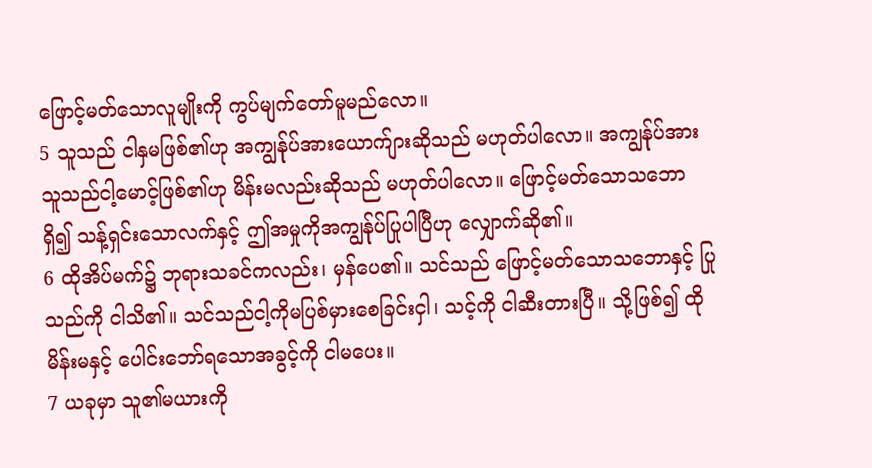ဖြောင့်မတ်သောလူမျိုးကို ကွပ်မျက်တော်မူမည်လော။
5 သူသည် ငါနှမဖြစ်၏ဟု အကျွန်ုပ်အားယောက်ျားဆိုသည် မဟုတ်ပါလော။ အကျွန်ုပ်အားသူသည်ငါ့မောင့်ဖြစ်၏ဟု မိန်းမလည်းဆိုသည် မဟုတ်ပါလော။ ဖြောင့်မတ်သောသဘောရှိ၍ သန့်ရှင်းသောလက်နှင့် ဤအမှုကိုအကျွန်ုပ်ပြုပါပြီဟု လျှောက်ဆို၏။
6 ထိုအိပ်မက်၌ ဘုရားသခင်ကလည်း၊ မှန်ပေ၏။ သင်သည် ဖြောင့်မတ်သောသဘောနှင့် ပြုသည်ကို ငါသိ၏။ သင်သည်ငါ့ကိုမပြစ်မှားစေခြင်းငှါ၊ သင့်ကို ငါဆီးတားပြီ။ သို့ဖြစ်၍ ထိုမိန်းမနှင့် ပေါင်းဘော်ရသောအခွင့်ကို ငါမပေး။
7 ယခုမှာ သူ၏မယားကို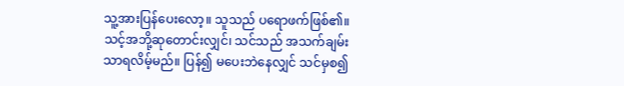သူ့အားပြန်ပေးလော့။ သူသည် ပရောဖက်ဖြစ်၏။ သင့်အဘို့ဆုတောင်းလျှင်၊ သင်သည် အသက်ချမ်းသာရလိမ့်မည်။ ပြန်၍ မပေးဘဲနေလျှင် သင်မှစ၍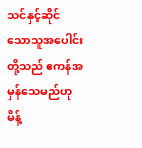သင်နှင့်ဆိုင်သောသူအပေါင်းတို့သည် ဧကန်အမှန်သေမည်ဟု မိန့်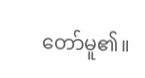တော်မူ၏။